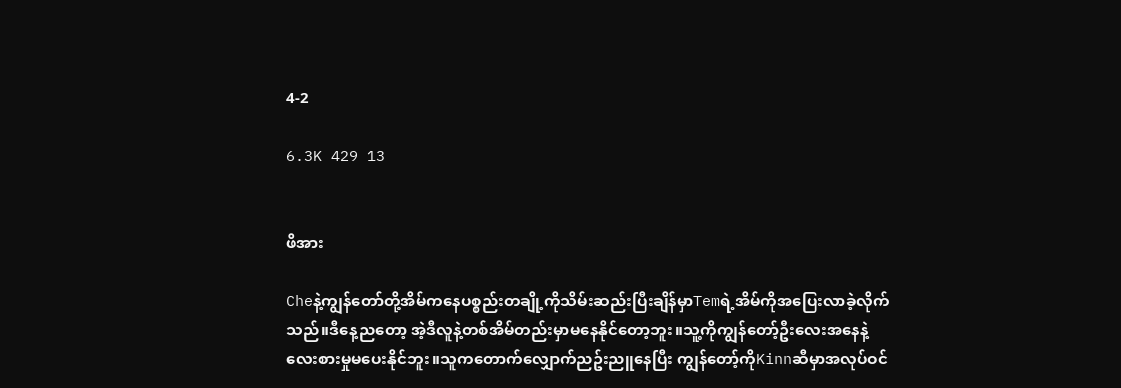4-2

6.3K 429 13


ဖိအား

Cheနဲ့ကျွန်တော်တို့အိမ်ကနေပစ္စည်းတချို့ကိုသိမ်းဆည်းပြီးချိန်မှာTemရဲ့အိမ်ကိုအပြေးလာခဲ့လိုက်သည်။ဒီနေ့ညတော့ အဲ့ဒီလူနဲ့တစ်အိမ်တည်းမှာမနေနိုင်တော့ဘူး။သူ့ကိုကျွန်တော့်ဦးလေးအနေနဲ့လေးစားမှုမပေးနိုင်ဘူး။သူကတောက်လျှောက်ညဥ်းညူနေပြီး ကျွန်တော့်ကိုKinnဆီမှာအလုပ်ဝင်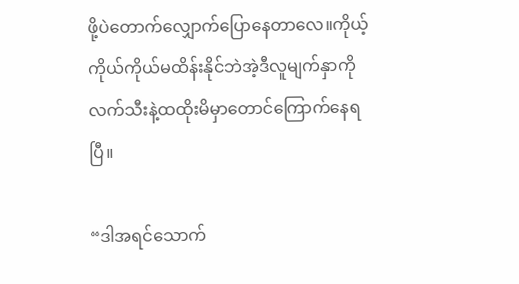ဖို့ပဲတောက်လျှောက်ပြောနေတာလေ။ကိုယ့်ကိုယ်ကိုယ်မထိန်းနိုင်ဘဲအဲ့ဒီလူမျက်နှာကိုလက်သီးနဲ့ထထိုးမိမှာတောင်ကြောက်နေရပြီ။

“ဒါအရင်သောက်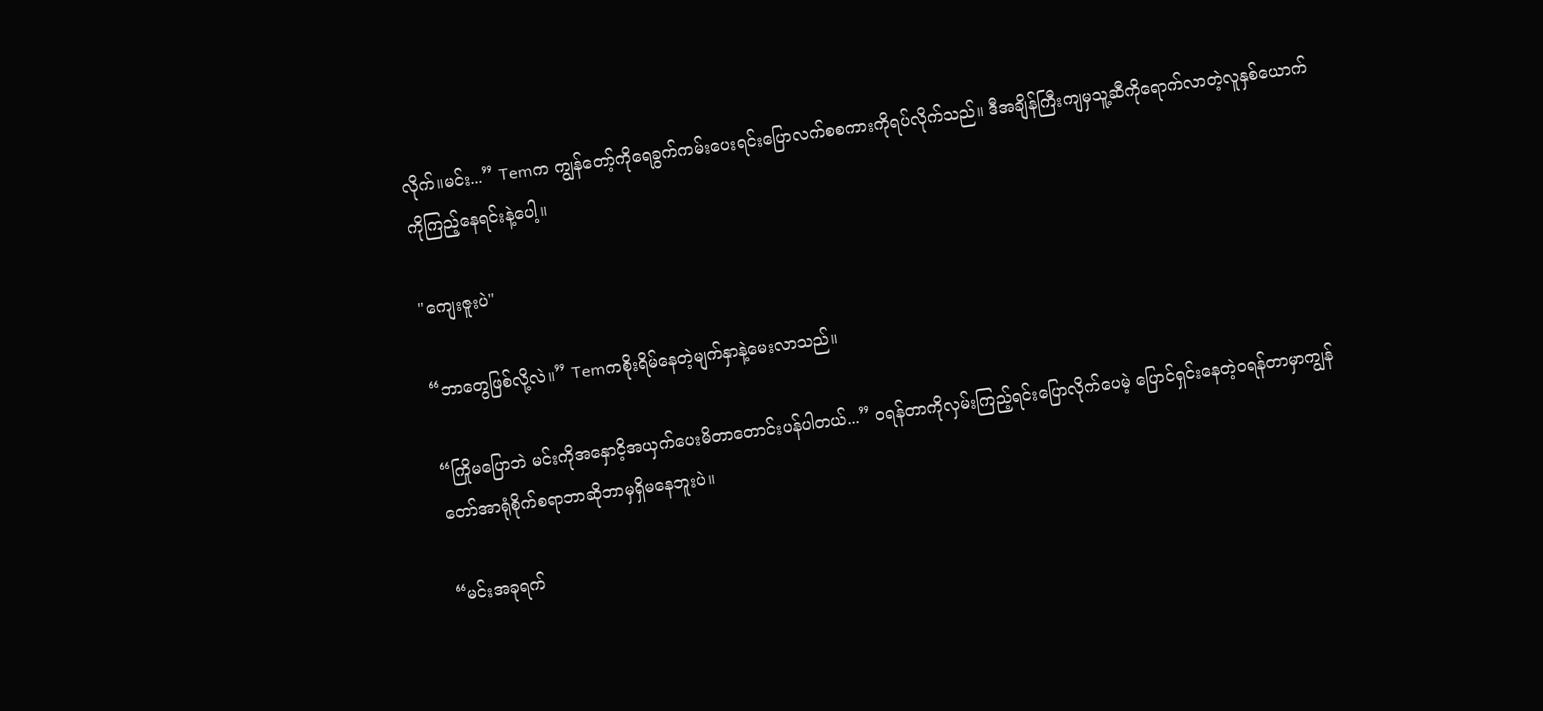လိုက်။မင်း...” Temက ကျွန်တော့်ကိုရေခွက်ကမ်းပေးရင်းပြောလက်စစကားကိုရပ်လိုက်သည်။ ဒီအချိန်ကြီးကျမှသူ့ဆီကိုရောက်လာတဲ့လူနှစ်ယောက်ကိုကြည့်နေရင်းနဲ့ပေါ့။

"ကျေးဇူးပဲ"

“ဘာတွေဖြစ်လို့လဲ။” Temကစိုးရိမ်နေတဲ့မျက်နှာနဲ့မေးလာသည်။

“ကြိုမပြောဘဲ မင်းကိုအနှောငိ့အယှက်ပေးမိတာတောင်းပန်ပါတယ်...” ဝရန်တာကိုလှမ်းကြည့်ရင်းပြောလိုက်ပေမဲ့ ပြောင်ရှင်းနေတဲ့ဝရန်တာမှာကျွန်တော်အာရုံစိုက်စရာဘာဆိုဘာမှရှိမနေဘူးပဲ။

“မင်းအခုရက်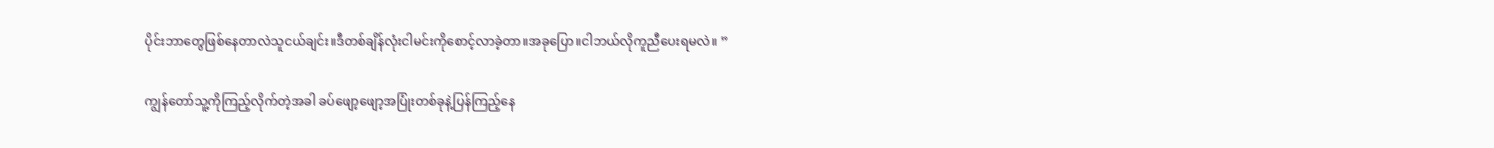ပိုင်းဘာတွေဖြစ်နေတာလဲသူငယ်ချင်း။ဒီတစ်ချိန်လုံးငါမင်းကိုစောင့်လာခဲ့တာ။အခုပြော။ငါဘယ်လိုကူညီပေးရမလဲ။ ”

ကျွန်တော်သူ့ကိုကြည့်လိုက်တဲ့အခါ ခပ်ဖျော့ဖျော့အပြုံးတစ်ခုနဲ့ပြန်ကြည့်နေ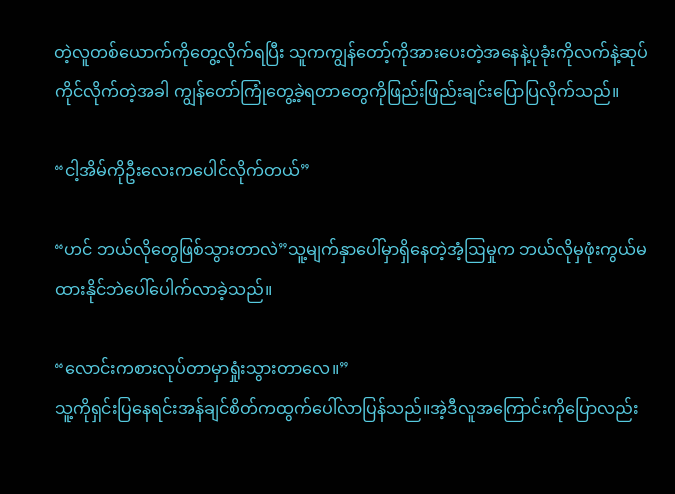တဲ့လူတစ်ယောက်ကိုတွေ့လိုက်ရပြီး သူကကျွန်တော့်ကိုအားပေးတဲ့အနေနဲ့ပုခုံးကိုလက်နဲ့ဆုပ်ကိုင်လိုက်တဲ့အခါ ကျွန်တော်ကြုံတွေ့ခဲ့ရတာတွေကိုဖြည်းဖြည်းချင်းပြောပြလိုက်သည်။

“ငါ့အိမ်ကိုဦးလေးကပေါင်လိုက်တယ်”

“ဟင် ဘယ်လိုတွေဖြစ်သွားတာလဲ”သူ့မျက်နှာပေါ်မှာရှိနေတဲ့အံ့ဩမှုက ဘယ်လိုမှဖုံးကွယ်မထားနိုင်ဘဲပေါ်ပေါက်လာခဲ့သည်။

“လောင်းကစားလုပ်တာမှာရှုံးသွားတာလေ။”
သူ့ကိုရှင်းပြနေရင်းအန်ချင်စိတ်ကထွက်ပေါ်လာပြန်သည်။အဲ့ဒီလူအကြောင်းကိုပြောလည်း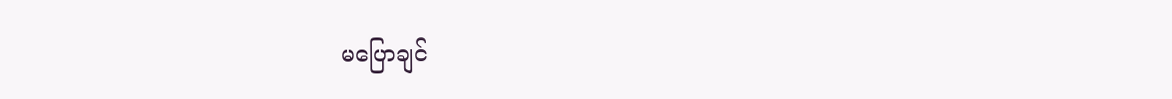မပြောချင်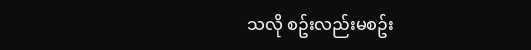သလို စဥ်းလည်းမစဥ်း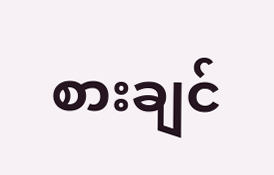စားချင်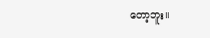တော့ဘူး။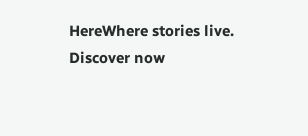HereWhere stories live. Discover now